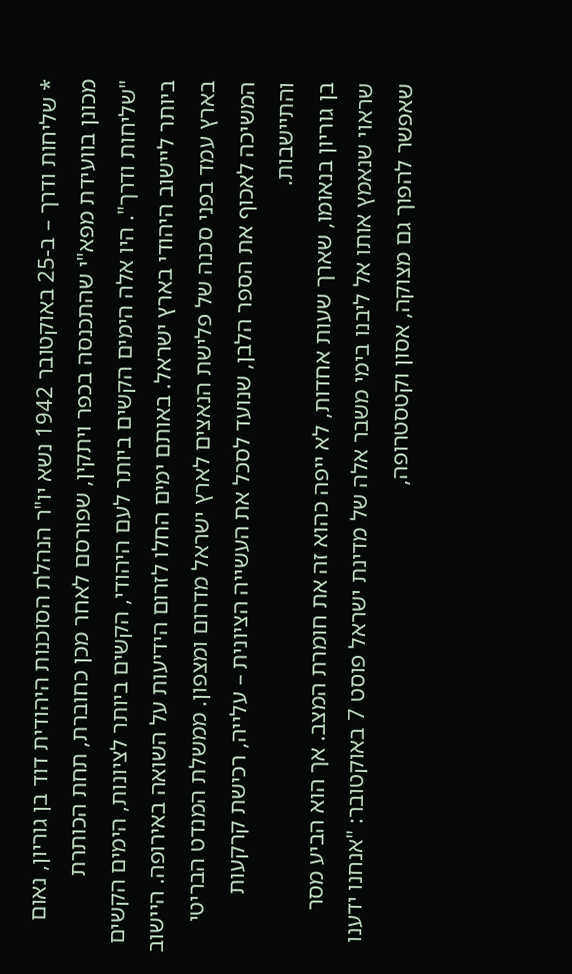* שליחות ודרך – ב-25 באוקטובר 1942 נשא יו"ר הנהלת הסוכנות היהודית דוד בן גוריון, נאום מכונן בוועידת מפא"י שהתכנסה בכפר ויתקין, שפורסם לאחר מכן כחוברת, תחת הכותרת "שליחות ודרך". היו אלה הימים הקשים ביותר לעם היהודי, הקשים ביותר לציונות, הימים הקשים ביותר ליישוב היהודי בארץ ישראל. באותם ימים החלו לזרום הידיעות על השואה באירופה. היישוב בארץ עמד בפני סכנה של פלישת הנאצים לארץ ישראל מדרום ומצפון. ממשלת המנדט הבריטי המשיכה לאכוף את הספר הלבן, שנועד לסכל את העשייה הציונית – עלייה, רכישת קרקעות והתיישבות.
בן גוריון בנאומו, שארך שעות אחדות, לא ייפה כהוא זה את חומרת המצב. אך הוא הביע מסר שראוי שנאמץ אותו אל ליבנו בימי משבר אלה של מדינת ישראל פוסט 7 באוקטובר: "אנחנו ידענו שאפשר להפוך גם מצוקה, אסון וקטסטרופה,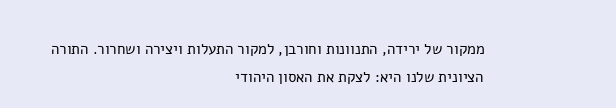ממקור של ירידה, התנוונות וחורבן, למקור התעלות ויצירה ושחרור. התורה הציונית שלנו היא: לצקת את האסון היהודי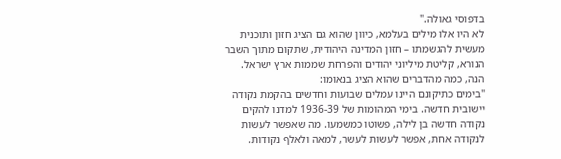בדפוסי גאולה."
לא היו אלו מילים בעלמא, כיוון שהוא גם הציג חזון ותוכנית מעשית להגשמתו – חזון המדינה היהודית, שתקום מתוך השבר הנורא, קליטת מיליוני יהודים והפרחת שממות ארץ ישראל. הנה, כמה מהדברים שהוא הציג בנאומו:
"בימים כתיקונם היינו עמלים שבועות וחדשים בהקמת נקודה יישובית חדשה. בימי המהומות של 1936-39 למדנו להקים נקודה חדשה בן לילה, פשוטו כמשמעו. מה שאפשר לעשות לנקודה אחת, אפשר לעשות לעשר, למאה ולאלף נקודות.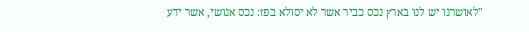"לאושרנו יש לנו בארץ נכס כביר אשר לא יסולא בפז: נכס אנושי, אשר ידע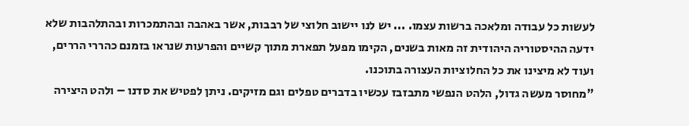לעשות כל עבודה ומלאכה ברשות עצמו. ... יש לנו יישוב חלוצי של רבבות, אשר באהבה ובהתמכרות ובהתלהבות שלא ידעה ההיסטוריה היהודית זה מאות בשנים, הקימו מפעל תפארת מתוך קשיים והפרעות שנראו בזמנם כהררי הררים, ועוד לא מיצינו את כל החלוציות העצורה בתוכנו.
"מחוסר מעשה גדול, הלהט הנפשי מתבזבז עכשיו בדברים טפלים וגם מזיקים. ניתן לפטיש את סדנו – ולהט היצירה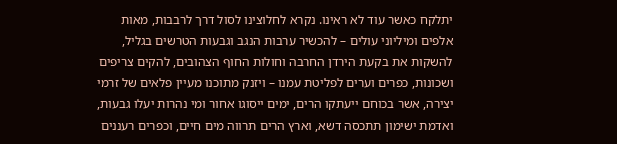יתלקח כאשר עוד לא ראינו. נקרא לחלוצינו לסול דרך לרבבות, מאות אלפים ומיליוני עולים – להכשיר ערבות הנגב וגבעות הטרשים בגליל, להשקות את בקעת הירדן החרבה וחולות החוף הצהובים, להקים צריפים ושכונות, כפרים וערים לפליטת עמנו – ויזנק מתוכנו מעיין פלאים של זרמי יצירה, אשר בכוחם ייעתקו הרים, ימים ייסוגו אחור ומי נהרות יעלו גבעות, ואדמת ישימון תתכסה דשא, וארץ הרים תרווה מים חיים, וכפרים רעננים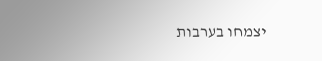יצמחו בערבות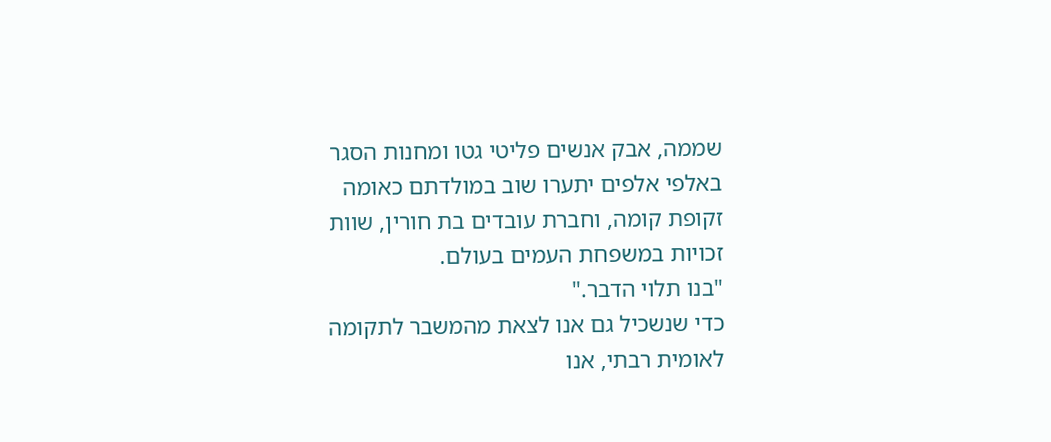שממה, אבק אנשים פליטי גטו ומחנות הסגר באלפי אלפים יתערו שוב במולדתם כאומה זקופת קומה, וחברת עובדים בת חורין, שוות זכויות במשפחת העמים בעולם.
"בנו תלוי הדבר."
כדי שנשכיל גם אנו לצאת מהמשבר לתקומה לאומית רבתי, אנו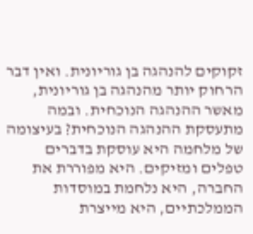זקוקים להנהגה בן גוריונית. ואין דבר הרחוק יותר מהנהגה בן גוריונית, מאשר ההנהגה הנוכחית. ובמה מתעסקת ההנהגה הנוכחית? בעיצומה של מלחמה היא עוסקת בדברים טפלים ומזיקים. היא מפוררת את החברה, היא נלחמת במוסדות הממלכתיים, היא מייצרת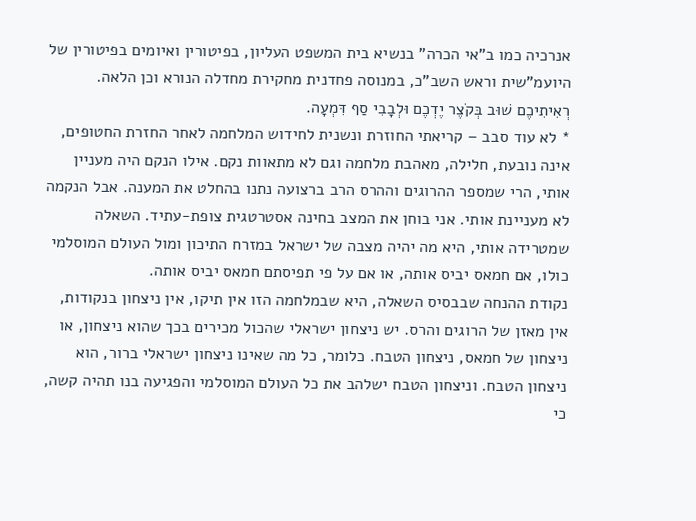אנרכיה כמו ב"אי הכרה" בנשיא בית המשפט העליון, בפיטורין ואיומים בפיטורין של היועמ"שית וראש השב"כ, במנוסה פחדנית מחקירת מחדלה הנורא וכן הלאה.
רְאִיתִיכֶם שׁוּב בְּקֹצֶר יֶדְכֶם וּלְבָבִי סַף דִּמְעָה.
* לא עוד סבב – קריאתי החוזרת ונשנית לחידוש המלחמה לאחר החזרת החטופים, אינה נובעת, חלילה, מאהבת מלחמה וגם לא מתאוות נקם. אילו הנקם היה מעניין אותי, הרי שמספר ההרוגים וההרס הרב ברצועה נתנו בהחלט את המענה. אבל הנקמה לא מעניינת אותי. אני בוחן את המצב בחינה אסטרטגית צופת-עתיד. השאלה שמטרידה אותי, היא מה יהיה מצבה של ישראל במזרח התיכון ומול העולם המוסלמי כולו, אם חמאס יביס אותה, או אם על פי תפיסתם חמאס יביס אותה.
נקודת ההנחה שבבסיס השאלה, היא שבמלחמה הזו אין תיקו, אין ניצחון בנקודות, אין מאזן של הרוגים והרס. יש ניצחון ישראלי שהכול מכירים בכך שהוא ניצחון, או ניצחון של חמאס, ניצחון הטבח. כלומר, כל מה שאינו ניצחון ישראלי ברור, הוא ניצחון הטבח. וניצחון הטבח ישלהב את כל העולם המוסלמי והפגיעה בנו תהיה קשה, כי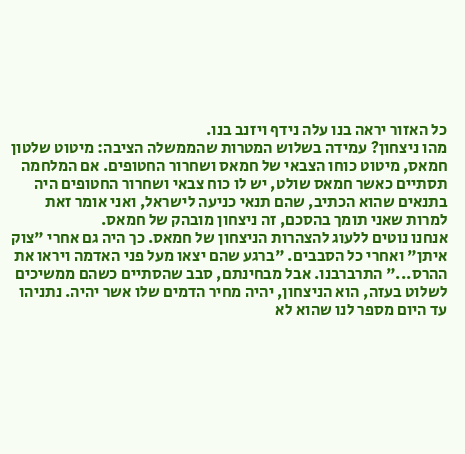כל האזור יראה בנו עלה נידף ויזנב בנו.
מהו ניצחון? עמידה בשלוש המטרות שהממשלה הציבה: מיטוט שלטון חמאס, מיטוט כוחו הצבאי של חמאס ושחרור החטופים. אם המלחמה תסתיים כאשר חמאס שולט, יש לו כוח צבאי ושחרור החטופים היה בתנאים שהוא הכתיב, שהם תנאי כניעה לישראל, ואני אומר זאת למרות שאני תומך בהסכם, זה ניצחון מובהק של חמאס.
אנחנו נוטים ללעוג להצהרות הניצחון של חמאס. כך היה גם אחרי "צוק איתן" ואחרי כל הסבבים. "ברגע שהם יצאו מעל פני האדמה ויראו את ההרס..." התרברבנו. אבל מבחינתם, סבב שהסתיים כשהם ממשיכים לשלוט בעזה, הוא הניצחון, יהיה מחיר הדמים שלו אשר יהיה. נתניהו עד היום מספר לנו שהוא לא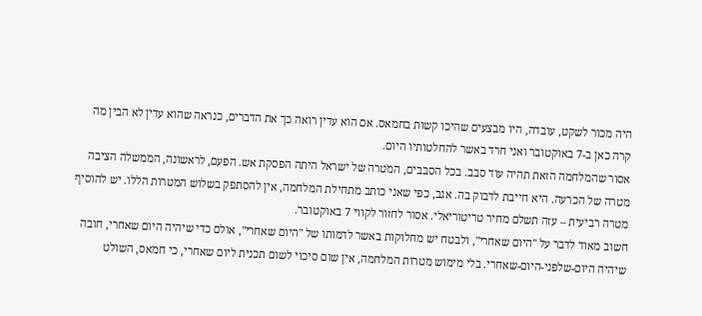היה מכור לשקט, עובדה, היו מבצעים שהיכו קשות בחמאס. אם הוא עדין רואה כך את הדברים, כנראה שהוא עדין לא הבין מה קרה כאן ב-7 באוקטובר ואני חרד באשר להחלטותיו היום.
אסור שהמלחמה הזאת תהיה עוד סבב. בכל הסבבים, המטרה של ישראל היתה הפסקת אש. הפעם, לראשונה, הממשלה הציבה מטרה של הכרעה. היא חייבת לדבוק בה. אגב, כפי שאני כותב מתחילת המלחמה, אין להסתפק בשלוש המטרות הללו. יש להוסיף מטרה רביעית – עזה תשלם מחיר טריטוריאלי. אסור לחזור לקווי 7 באוקטובר.
חשוב מאוד לדבר על "היום שאחרי", ולבטח יש מחלוקות באשר לדמותו של "היום שאחרי", אולם כדי שיהיה היום שאחרי, חובה שיהיה היום-שלפני-היום-שאחרי. בלי מימוש מטרות המלחמה, אין שום סיכוי לשום תכנית ליום שאחרי, כי חמאס, השולט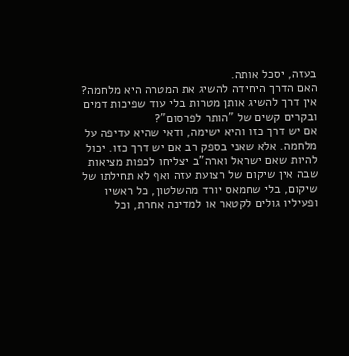בעזה, יסכל אותה.
האם הדרך היחידה להשיג את המטרה היא מלחמה? אין דרך להשיג אותן מטרות בלי עוד שפיכות דמים ובקרים קשים של "הותר לפרסום"?
אם יש דרך כזו והיא ישימה, ודאי שהיא עדיפה על מלחמה. אלא שאני בספק רב אם יש דרך כזו. יכול להיות שאם ישראל וארה"ב יצליחו לכפות מציאות שבה אין שיקום של רצועת עזה ואף לא תחילתו של שיקום, בלי שחמאס יורד מהשלטון, כל ראשיו ופעיליו גולים לקטאר או למדינה אחרת, וכל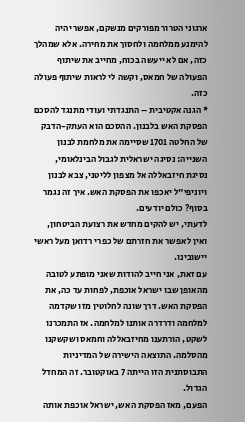ארגוני הטרור מפורקים מנשקם, אפשר יהיה להימנע ממלחמה ולחסוך את מחירה. אלא שמהלך כזה, אם לא ייעשה בכוח, מחייב את שיתוף הפעולה של חמאס, וקשה לי לראות שיתוף פעולה כזה.
* הגנה אקטיבית – התנגדתי ועודי מתנגד להסכם הפסקת האש בלבנון. ההסכם הוא העתק-הדבק של החלטה 1701 שסיימה את מלחמת לבנון השנייה: נסיגה ישראלית לגבול הבינלאומי, נסיגת חיזבאללה אל מצפון לליטני, צבא לבנון ויוניפי"ל יאכפו את הפסקת האש. איך זה נגמר בסוף? כולם יודעים.
לדעתי, יש להקים מחדש את רצועת הביטחון, ואין לאפשר את חזרתם של כפרי רדואן מעל ראשי יישובינו.
עם זאת, אני חייב להודות שאני מופתע לטובה מהאופן שבו ישראל אוכפת, לפחות עד כה, את הפסקת האש. דרך שונה לחלוטין מזו שקדמה למלחמה ודרדרה אותנו למלחמה. אז התמכרנו לשקט, הורתענו מחיזבאללה וחמאס ושקשקנו מהסלמה. התוצאה הישירה של המדיניות התבוסתנית הזו הייתה 7 באוקטובר. זה המחדל הגדול.
הפעם, מאז הפסקת האש, ישראל אוכפת אותה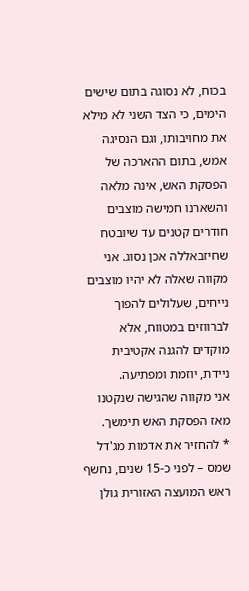בכוח, לא נסוגה בתום שישים הימים, כי הצד השני לא מילא את מחויבותו, וגם הנסיגה אמש, בתום ההארכה של הפסקת האש, אינה מלאה והשארנו חמישה מוצבים חודרים קטנים עד שיובטח שחיזבאללה אכן נסוג. אני מקווה שאלה לא יהיו מוצבים נייחים, שעלולים להפוך לברווזים במטווח, אלא מוקדים להגנה אקטיבית ניידת, יוזמת ומפתיעה.
אני מקווה שהגישה שנקטנו מאז הפסקת האש תימשך.
* להחזיר את אדמות מג'דל שמס – לפני כ-15 שנים, נחשף ראש המועצה האזורית גולן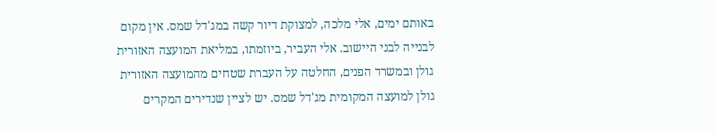באותם ימים, אלי מלכה, למצוקת דיור קשה במג'דל שמס. אין מקום לבנייה לבני היישוב. אלי העביר, ביוזמתו, במליאת המועצה האזורית גולן ובמשרד הפנים, החלטה על העברת שטחים מהמועצה האזורית גולן למועצה המקומית מג'דל שמס. יש לציין שנדירים המקרים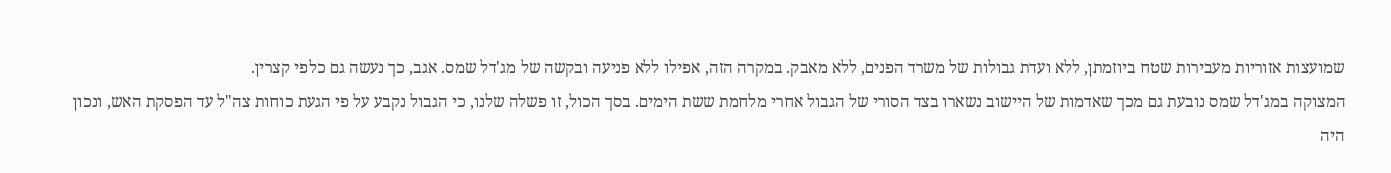שמועצות אזוריות מעבירות שטח ביוזמתן, ללא ועדת גבולות של משרד הפנים, ללא מאבק. במקרה הזה, אפילו ללא פניעה ובקשה של מג'דל שמס. אגב, כך נעשה גם כלפי קצרין.
המצוקה במג'דל שמס נובעת גם מכך שאדמות של היישוב נשארו בצד הסורי של הגבול אחרי מלחמת ששת הימים. בסך הכול, זו פשלה שלנו, כי הגבול נקבע על פי הגעת כוחות צה"ל עד הפסקת האש, ונכון היה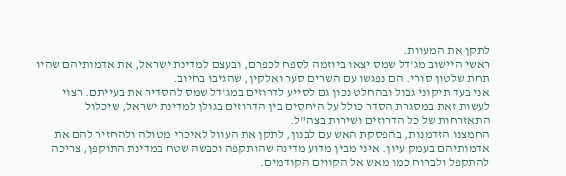לתקן את המעוות.
ראשי היישוב מג'דל שמס יצאו ביוזמה לספח לכפרם, ובעצם למדינת ישראל, את אדמותיהם שהיו תחת שלטון סורי. הם נפגשו עם השרים סער ואלקין, שהגיבו בחיוב.
אני בעד תיקוני גבול ובהחלט נכון גם לסייע לדרוזים במג'דל שמס להסדיר את בעייתם. רצוי לעשות זאת במסגרת הסדר כולל על היחסים בין הדרוזים בגולן למדינת ישראל, שיכלול התאזרחות של כל הדרוזים ושירות בצה"ל.
החמצנו הזדמנות, בהפסקת האש עם לבנון, לתקן את העוול לאיכרי מטולה ולהחזיר להם את אדמותיהם בעמק עיון. איני מבין מדוע מדינה שהותקפה וכבשה שטח במדינת התוקפן, צריכה להתקפל ולברוח כמו מאש אל הקווים הקודמים.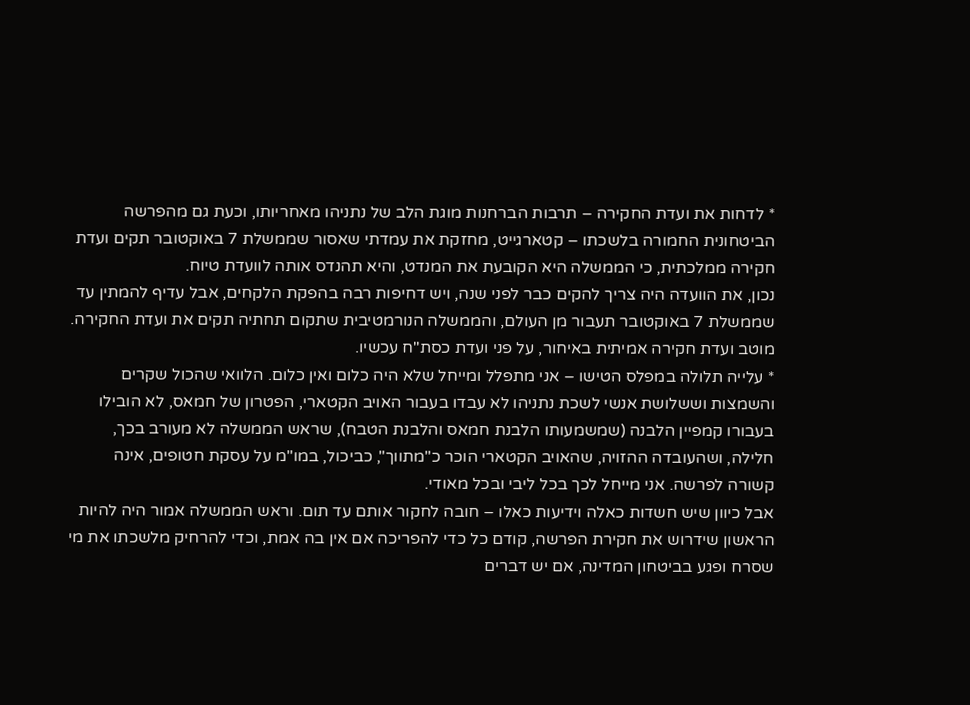* לדחות את ועדת החקירה – תרבות הברחנות מוגת הלב של נתניהו מאחריותו, וכעת גם מהפרשה הביטחונית החמורה בלשכתו – קטארגייט, מחזקת את עמדתי שאסור שממשלת 7 באוקטובר תקים ועדת חקירה ממלכתית, כי הממשלה היא הקובעת את המנדט, והיא תהנדס אותה לוועדת טיוח.
נכון, את הוועדה היה צריך להקים כבר לפני שנה, ויש דחיפות רבה בהפקת הלקחים, אבל עדיף להמתין עד שממשלת 7 באוקטובר תעבור מן העולם, והממשלה הנורמטיבית שתקום תחתיה תקים את ועדת החקירה. מוטב ועדת חקירה אמיתית באיחור, על פני ועדת כסת"ח עכשיו.
* עלייה תלולה במפלס הטישו – אני מתפלל ומייחל שלא היה כלום ואין כלום. הלוואי שהכול שקרים והשמצות וששלושת אנשי לשכת נתניהו לא עבדו בעבור האויב הקטארי, הפטרון של חמאס, לא הובילו בעבורו קמפיין הלבנה (שמשמעותו הלבנת חמאס והלבנת הטבח), שראש הממשלה לא מעורב בכך, חלילה, ושהעובדה ההזויה, שהאויב הקטארי הוכר כ"מתווך", כביכול, במו"מ על עסקת חטופים, אינה קשורה לפרשה. אני מייחל לכך בכל ליבי ובכל מאודי.
אבל כיוון שיש חשדות כאלה וידיעות כאלו – חובה לחקור אותם עד תום. וראש הממשלה אמור היה להיות הראשון שידרוש את חקירת הפרשה, קודם כל כדי להפריכה אם אין בה אמת, וכדי להרחיק מלשכתו את מי שסרח ופגע בביטחון המדינה, אם יש דברים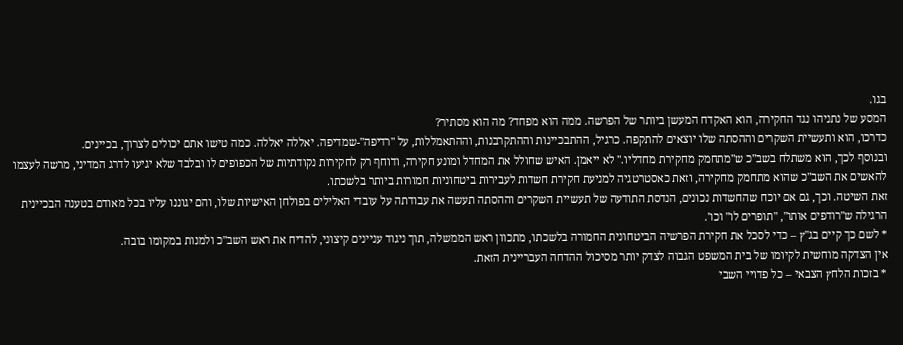בגו.
המסע של נתניהו נגד החקירה, הוא האקדח המעשן ביותר של הפרשה. ממה הוא מפחד? מה הוא מסתיר?
כדרכו, הוא ותעשיית השקרים וההסתה שלו יוצאים להתקפה. כרגיל, ההתבכיינות וההתקרבנות, וההתאמללות, על "רדיפה"-שמדיפה. יאללה יאללה. כמה טישו אתם יכולים לצרוך, בכיינים.
ובנוסף לכך, הוא משתלח בשב"כ ש"מתחמק מחקירת מחדליו." לא ייאמן. האיש שחולל את המחדל ומונע חקירה, ודוחף רק לחקירות נקודתיות של הכפופים לו ובלבד שלא יגיעו לדרג המדיני, מרשה לעצמו להאשים את השב"כ שהוא מתחמק מחקירה, וזאת כאסטרטגיה למניעת חקירת חשדות לעבירות ביטחוניות חמורות ביותר בלשכתו.
זאת השיטה. וכך, גם אם יוכח שהחשדות נכונים, הנדסת התודעה של תעשיית השקרים וההסתה תעשה את עבודתה על עובדי האלילים בפולחן האישיות שלו, והם יגוננו עליו בכל מאודם בטענה הבכיינית הרגילה ש"רודפים אותו", "תופרים לו" וכו'.
* לשם כך קיים בג"ץ – כדי לסכל את חקירת הפרשיה הביטחונית החמורה בלשכתו, מתכוון ראש הממשלה, תוך ניגוד עניינים קיצוני, להדיח את ראש השב"כ ולמנות במקומו בובה.
אין הצדקה מוחשית לקיומו של בית המשפט הגבוה לצדק יותר מסיכול ההדחה העבריינית הזאת.
* בזכות הלחץ הצבאי – כל פדויי השבי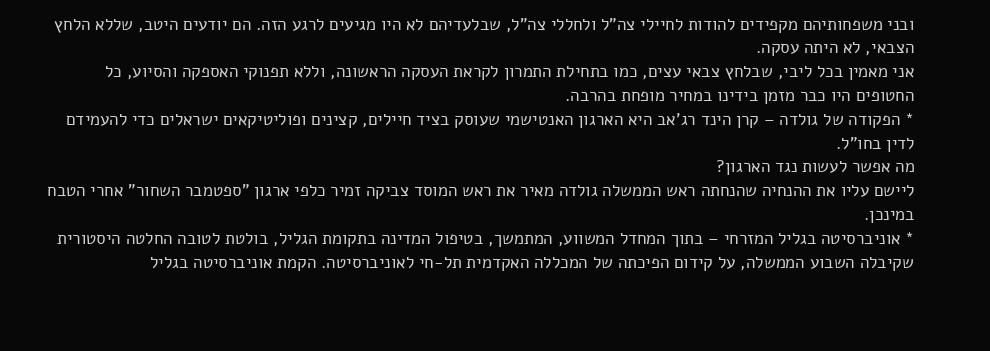ובני משפחותיהם מקפידים להודות לחיילי צה"ל ולחללי צה"ל, שבלעדיהם לא היו מגיעים לרגע הזה. הם יודעים היטב, שללא הלחץ הצבאי, לא היתה עסקה.
אני מאמין בכל ליבי, שבלחץ צבאי עצים, כמו בתחילת התמרון לקראת העסקה הראשונה, וללא תפנוקי האספקה והסיוע, כל החטופים היו כבר מזמן בידינו במחיר מופחת בהרבה.
* הפקודה של גולדה – קרן הינד רג'אב היא הארגון האנטישמי שעוסק בציד חיילים, קצינים ופוליטיקאים ישראלים כדי להעמידם לדין בחו"ל.
מה אפשר לעשות נגד הארגון?
ליישם עליו את ההנחיה שהנחתה ראש הממשלה גולדה מאיר את ראש המוסד צביקה זמיר כלפי ארגון "ספטמבר השחור" אחרי הטבח במינכן.
* אוניברסיטה בגליל המזרחי – בתוך המחדל המשווע, המתמשך, בטיפול המדינה בתקומת הגליל, בולטת לטובה החלטה היסטורית שקיבלה השבוע הממשלה, על קידום הפיכתה של המכללה האקדמית תל-חי לאוניברסיטה. הקמת אוניברסיטה בגליל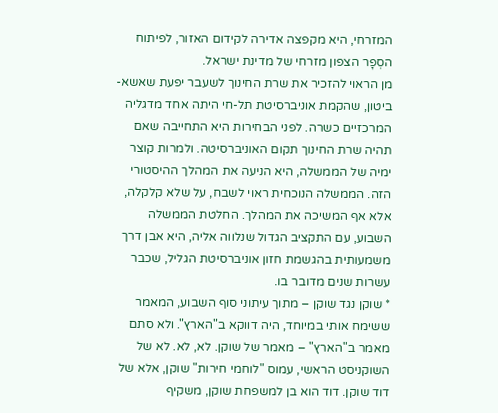המזרחי, היא מקפצה אדירה לקידום האזור, לפיתוח הסְפָר הצפון מזרחי של מדינת ישראל.
מן הראוי להזכיר את שרת החינוך לשעבר יפעת שאשא-ביטון, שהקמת אוניברסיטת תל-חי היתה אחד מדגליה המרכזיים כשרה. לפני הבחירות היא התחייבה שאם תהיה שרת החינוך תקום האוניברסיטה. ולמרות קוצר ימיה של הממשלה, היא הניעה את המהלך ההיסטורי הזה. הממשלה הנוכחית ראוי לשבח, על שלא קלקלה, אלא אף המשיכה את המהלך. החלטת הממשלה השבוע, עם התקציב הגדול שנלווה אליה, היא אבן דרך משמעותית בהגשמת חזון אוניברסיטת הגליל, שכבר עשרות שנים מדובר בו.
* שוקן נגד שוקן – מתוך עיתוני סוף השבוע, המאמר ששימח אותי במיוחד, היה דווקא ב"הארץ". ולא סתם מאמר ב"הארץ" – מאמר של שוקן. לא, לא. לא של השוקניסט הראשי, עמוס "לוחמי חירות" שוקן, אלא של דוד שוקן. דוד הוא בן למשפחת שוקן, משקיף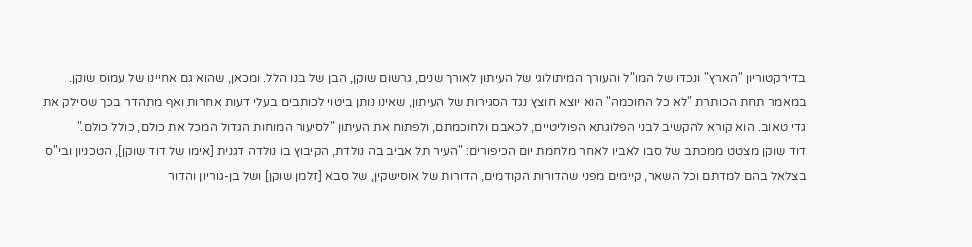בדירקטוריון "הארץ" ונכדו של המו"ל והעורך המיתולוגי של העיתון לאורך שנים, גרשום שוקן, הבן של בנו הלל. ומכאן, שהוא גם אחיינו של עמוס שוקן. במאמר תחת הכותרת "לא כל החוכמה" הוא יוצא חוצץ נגד הסגירות של העיתון, שאינו נותן ביטוי לכותבים בעלי דעות אחרות ואף מתהדר בכך שסילק את גדי טאוב. הוא קורא להקשיב לבני הפלוגתא הפוליטיים, לכאבם ולחוכמתם, ולפתוח את העיתון "לסיעור המוחות הגדול המכל את כולם, כולל כולם."
דוד שוקן מצטט ממכתב של סבו לאביו לאחר מלחמת יום הכיפורים: "העיר תל אביב בה נולדת, הקיבוץ בו נולדה דגנית [אימו של דוד שוקן], הטכניון ובי"ס בצלאל בהם למדתם וכל השאר, קיימים מפני שהדורות הקודמים, הדורות של אוסישקין, של סבא [זלמן שוקן] ושל בן-גוריון והדור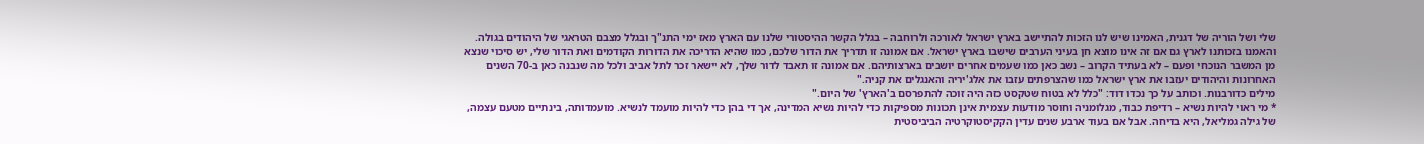שלי ושל הוריה של דגנית, האמינו שיש לנו הזכות להתיישב בארץ ישראל לאורכה ולרוחבה – בגלל הקשר ההיסטורי שלנו עם הארץ מאז ימי התנ"ך ובגלל מצבם הטראגי של היהודים בגולה. והאמנו בזכותנו לארץ גם אם זה אינו מוצא חן בעיני הערבים שישבו בארץ ישראל. אם אמונה זו תדריך את הדור שלכם, כמו שהיא הדריכה את הדורות הקודמים ואת הדור שלי, יש סיכוי שנצא מן המשבר הנוכחי ופעם – לא בעתיד הקרוב – נשב כאן כמו שעמים אחרים יושבים בארצותיהם. אם אמונה זו תאבד לדור שלך, לא יישאר זכר לתל אביב ולכל מה שנבנה כאן ב-70 השנים האחרונות והיהודים יעזבו את ארץ ישראל כמו שהצרפתים עזבו את אלג'יריה והאנגלים את קניה."
מילים כדורבנות. וכותב על כך נכדו דוד: "כלל לא בטוח שטקסט כזה היה זוכה להתפרסם ב'הארץ' של היום."
* מי ראוי להיות נשיא – רדיפת כבוד, מגלומניה וחוסר מודעות עצמית אינן תכונות מספיקות כדי להיות נשיא המדינה, אך די בהן כדי להיות מועמד לנשיא. מועמדותה, בינתיים מטעם עצמה, של גילה גמליאל, היא בדיחה. אבל אם בעוד ארבע שנים עדין הקקיסטוקרטיה הביביסטית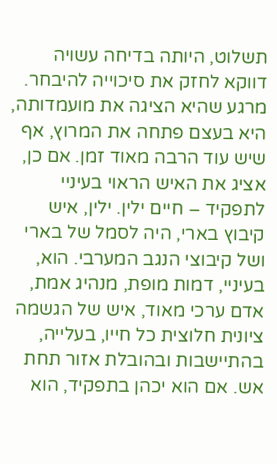תשלוט, היותה בדיחה עשויה דווקא לחזק את סיכוייה להיבחר.
מרגע שהיא הציגה את מועמדותה, היא בעצם פתחה את המרוץ, אף שיש עוד הרבה מאוד זמן. אם כן, אציג את האיש הראוי בעיניי לתפקיד – חיים ילין. ילין, איש קיבוץ בארי, היה לסמל של בארי ושל קיבוצי הנגב המערבי. הוא, בעיניי, דמות מופת, מנהיג אמת, אדם ערכי מאוד, איש של הגשמה ציונית חלוצית כל חייו, בעלייה, בהתיישבות ובהובלת אזור תחת אש. אם הוא יכהן בתפקיד, הוא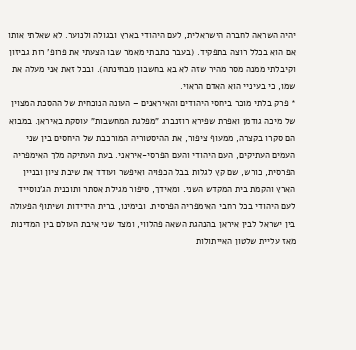יהיה השראה לחברה הישראלית, לעם היהודי בארץ ובגולה ולנוער. לא שאלתי אותו אם הוא בכלל רוצה בתפקיד. (בעבר כתבתי מאמר שבו הצעתי את פרופ' רות גביזון וקיבלתי ממנה מסר מהיר שזה לא בא בחשבון מבחינתה). ובכל זאת אני מעלה את שמו, כי בעיניי הוא האדם הראוי.
* פרק בלתי מוכר ביחסי היהודים והאיראנים – העונה הנוכחית של ההסכת המצוין של מיכה גודמן ואפרת שפירא רוזנברג "מפלגת המחשבות" עוסקת באיראן. במבוא הם סקרו בקצרה, ממעוף ציפור, את ההיסטוריה המורכבת של היחסים בין שני העמים העתיקים, העם היהודי והעם הפרסי-איראני. בעת העתיקה מלך האימפריה הפרסית, כורש, שם קץ לגלות בבל הכפויה ואיפשר ועודד את שיבת ציון ובניין הארץ והקמת בית המקדש השני. ומאידך, סיפור מגילת אסתר ותוכנית הג'נוסייד לעם היהודי בכל רחבי האימפריה הפרסית. ובימינו, ברית הידידות ושיתוף הפעולה בין ישראל לבין איראן בהנהגת השאה פהלווי, ומצד שני איבת העולם בין המדינות מאז עליית שלטון האייתולות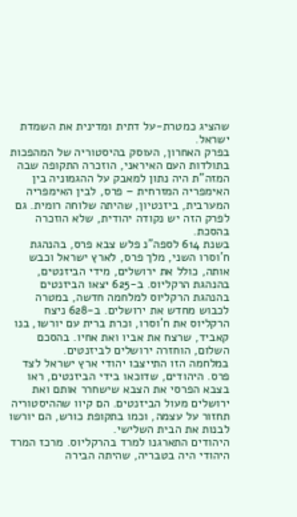שהציג כמטרת-על דתית ומדינית את השמדת ישראל.
בפרק האחרון, העוסק בהיסטוריה של המהפכות בתולדות העם האיראני, הוזכרה התקופה שבה המזה"ת היה נתון למאבק על ההגמוניה בין האימפריה המזרחית – פרס, לבין האימפריה המערבית, ביזנטיון, שהיתה שלוחה רומית. גם לפרק הזה יש נקודה יהודית, שלא הוזכרה בהסכת.
בשנת 614 לספה"נ פלש צבא פרס, בהנהגת ח'וסרו השני, מלך פרס, לארץ ישראל וכבש אותה, כולל את ירושלים, מידי הביזנטים, בהנהגת הרקליוס. ב-625 יצאו הביזנטים בהנהגת הרקליוס למלחמה חדשה, במטרה לכבוש מחדש את ירושלים. ב-628 ניצח הרקליוס את ח'וסרו, וכרת ברית עם יורשו, בנו קאביד, שרצח את אביו ואת אחיו. בהסכם השלום, הוחזרה ירושלים לביזנטים.
במלחמה הזו התייצבו יהודי ארץ ישראל לצד פרס. היהודים, שדוכאו בידי הביזנטים, ראו בצבא הפרסי את הצבא שישחרר אותם ואת ירושלים מעול הביזנטים. הם קיוו שההיסטוריה תחזור על עצמה, וכמו בתקופת כורש, הם יורשו לבנות את הבית השלישי.
היהודים התארגנו למרד בהרקליוס. מרכז המרד היהודי היה בטבריה, שהיתה הבירה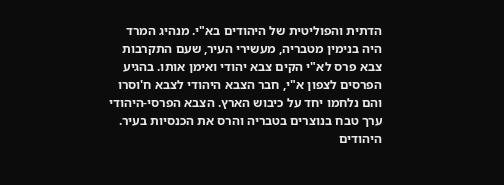הדתית והפוליטית של היהודים בא"י. מנהיג המרד היה בנימין מטבריה, מעשירי העיר, שעם התקרבות צבא פרס לא"י הקים צבא יהודי ואימן אותו. בהגיע הפרסים לצפון א"י, חבר הצבא היהודי לצבא ח'וסרו והם נלחמו יחד על כיבוש הארץ. הצבא הפרסי-היהודי ערך טבח בנוצרים בטבריה והרס את הכנסיות בעיר.
היהודים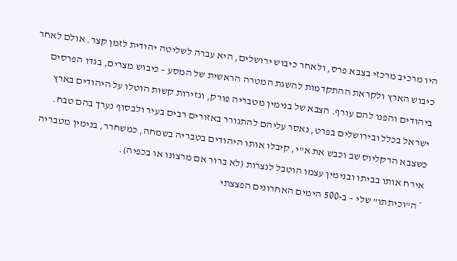היו מרכיב מרכזי בצבא פרס, ולאחר כיבוש ירושלים, היא עברה לשליטה יהודית לזמן קצר. אולם לאחר כיבוש הארץ ולקראת ההתקדמות להשגת המטרה הראשית של המסע – כיבוש מצרים, בגדו הפרסים ביהודים והפנו להם עורף. הצבא של בנימין מטבריה פורק, וגזירות קשות הוטלו על היהודים בארץ ישראל בכלל ובירושלים בפרט, נאסר עליהם להתגורר באזורים רבים בעיר ולבסוף נערך בהם טבח. כשצבא הרקליוס שב וכבש את א"י, קיבלו אותו היהודים בטבריה בשמחה, כמשחרר, בנימין מטבריה אירח אותו בביתו ובנימין עצמו הוטבל לנצרות (לא ברור אם מרצונו או בכפיה).
* ה"וכיתתו" שלי – ב-500 הימים האחרונים הפצצתי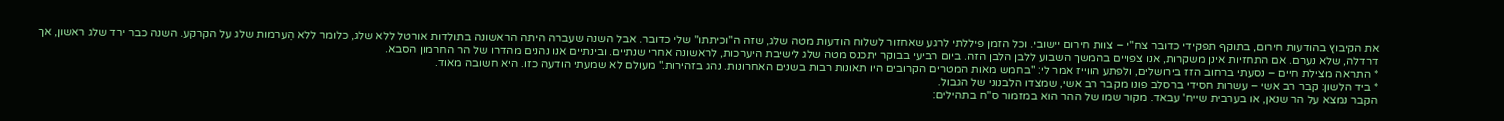את הקיבוץ בהודעות חירום, בתוקף תפקידי כדובר צח"י – צוות חירום יישובי. וכל הזמן פיללתי לרגע שאחזור לשלוח הודעות מטה שלג, שזה ה"וכיתתו" שלי כדובר. אבל השנה שעברה היתה הראשונה בתולדות אורטל ללא שלג, כלומר ללא הֵערמות שלג על הקרקע. השנה כבר ירד שלג ראשון, אך דרדלה, שלא נערם. אם התחזיות אינן משקרות, אנו צפויים בהמשך השבוע ללבן הלבן הזה. ביום רביעי בבוקר יתכנס מטה שלג לישיבת היערכות, לראשונה אחרי שנתיים. ובינתיים אנו נהנים מהדרו של הר החרמון הסבא.
* התראה מצילת חיים – נסעתי ברחוב הזז בירושלים, ולפתע הווייז אמר לי: "בחמש מאות המטרים הקרובים היו תאונות רבות בשנים האחרונות. נהג בזהירות." מעולם לא שמעתי הודעה כזו. היא חשובה מאוד.
* ביד הלשון: קבר רב אשי – עשרות חסידי ברסלב פונו מקבר רב אשי, שמצדו הלבנוני של הגבול.
הקבר נמצא על הר שנאן, או בערבית שייח' עבאד. מקור שמו של ההר הוא במזמור ס"ח בתהילים: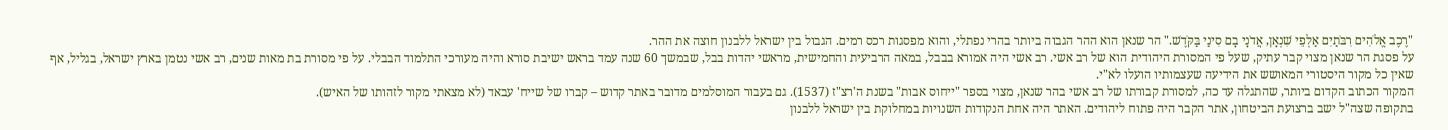"רֶכֶב אֱלֹהִים רִבֹּתַיִם אַלְפֵי שִׁנְאָן, אֲדֹנָי בָם סִינַי בַּקֹּדֶשׁ." הר שנאן הוא ההר הגבוה ביותר בהרי נפתלי, והוא מפסגות רכס רמים. הגבול בין ישראל ללבנון חוצה את ההר.
על פסגת הר שנאן מצוי קבר עתיק, שעל פי המסורת היהודית הוא של רב אשי. רב אשי היה אמורא בבבל, במאה הרביעית והחמישית, מראשי יהדות בבל, שבמשך 60 שנה עמד בראש ישיבת סורא והיה מעורכי התלמוד הבבלי. על פי מסורת בת מאות שנים, רב אשי נטמן בארץ ישראל, בגליל, אף שאין כל מקור היסטורי המאושש את הידיעה שעצמותיו הועלו לא"י.
המקור הכתוב הקדום ביותר, שהתגלה עד כה, למסורת קבורתו של רב אשי בהר שנאן, מצוי בספר "ייחוס אבות" בשנת ה'רצ"ז (1537). גם בעבור המוסלמים מדובר באתר קדוש – קברו של שייח' עבאד (לא מצאתי מקור לזהותו של האיש).
בתקופה שצה"ל ישב ברצועת הביטחון, אתר הקבר היה פתוח ליהודים. האתר היה אחת הנקודות השנויות במחלוקת בין ישראל ללבנון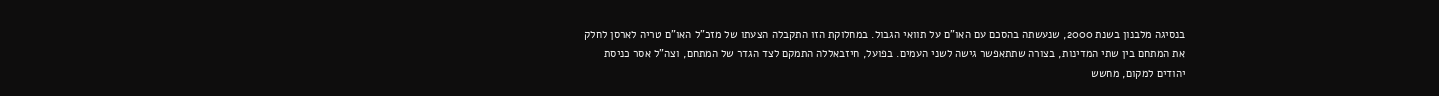בנסיגה מלבנון בשנת 2000, שנעשתה בהסכם עם האו"ם על תוואי הגבול. במחלוקת הזו התקבלה הצעתו של מזכ"ל האו"ם טריה לארסן לחלק את המתחם בין שתי המדינות, בצורה שתתאפשר גישה לשני העמים. בפועל, חיזבאללה התמקם לצד הגדר של המתחם, וצה"ל אסר כניסת יהודים למקום, מחשש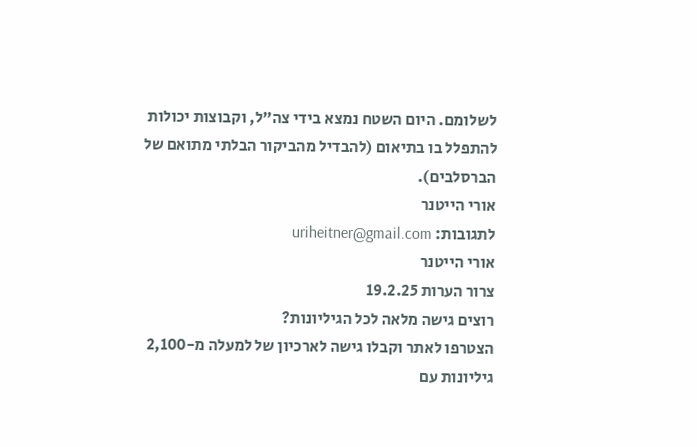לשלומם. היום השטח נמצא בידי צה"ל, וקבוצות יכולות להתפלל בו בתיאום (להבדיל מהביקור הבלתי מתואם של הברסלבים).
אורי הייטנר
לתגובות: uriheitner@gmail.com
אורי הייטנר
צרור הערות 19.2.25
רוצים גישה מלאה לכל הגיליונות?
הצטרפו לאתר וקבלו גישה לארכיון של למעלה מ-2,100 גיליונות עם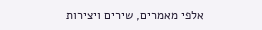אלפי מאמרים, שירים ויצירות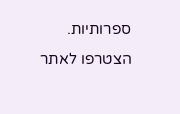ספרותיות.
הצטרפו לאתר